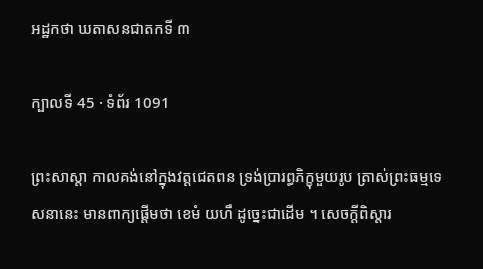អដ្ឋកថា ឃតាសនជាតកទី ៣

ក្បាលទី 45 · ទំព័រ 1091

ព្រះសាស្តា កាលគង់នៅក្នុងវត្តជេតពន ទ្រង់ប្រារព្ធភិក្ខុមួយរូប ត្រាស់ព្រះធម្មទេសនានេះ មានពាក្យផ្តើមថា ខេមំ យហឹ ដូច្នេះជាដើម ។ សេចក្តីពិស្តារ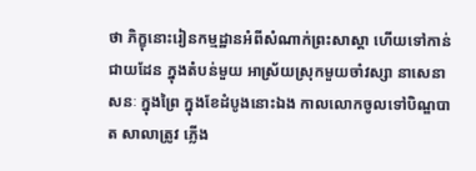ថា ភិក្ខុនោះរៀនកម្មដ្ឋានអំពីសំណាក់ព្រះសាស្តា ហើយទៅកាន់ ជាយដែន ក្នុងតំបន់មួយ អាស្រ័យស្រុកមួយចាំវស្សា នាសេនាសនៈ ក្នុងព្រៃ ក្នុងខែដំបូងនោះឯង កាលលោកចូលទៅបិណ្ឌបាត សាលាត្រូវ ភ្លើង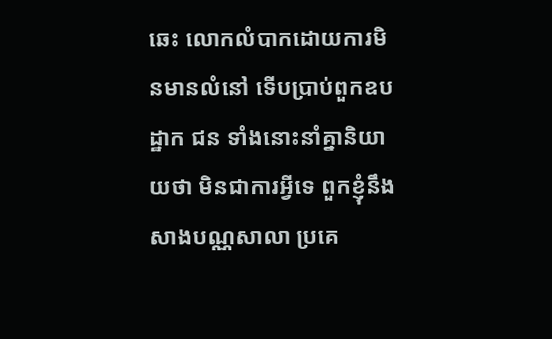ឆេះ លោកលំបាកដោយការមិនមានលំនៅ ទើបប្រាប់ពួកឧបដ្ឋាក ជន ទាំងនោះនាំគ្នានិយាយថា មិនជាការអ្វីទេ ពួកខ្ញុំនឹងសាងបណ្ណសាលា ប្រគេ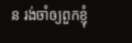ន រង់ចាំឲ្យពួកខ្ញុំ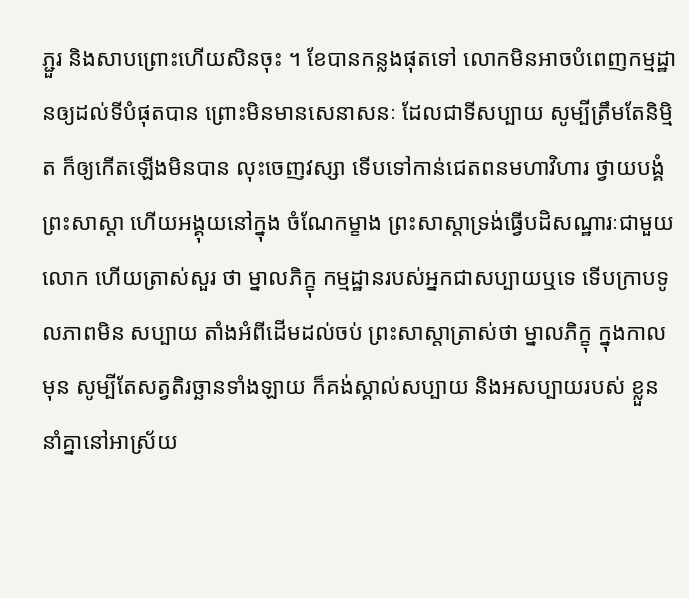ភ្ជួរ និងសាបព្រោះហើយសិនចុះ ។ ខែបានកន្លងផុតទៅ លោកមិនអាចបំពេញកម្មដ្ឋានឲ្យដល់ទីបំផុតបាន ព្រោះមិនមានសេនាសនៈ ដែលជាទីសប្បាយ សូម្បីត្រឹមតែនិម្មិត ក៏ឲ្យកើតឡើងមិនបាន លុះចេញវស្សា ទើបទៅកាន់ជេតពនមហាវិហារ ថ្វាយបង្គំព្រះសាស្តា ហើយអង្គុយនៅក្នុង ចំណែកម្ខាង ព្រះសាស្តាទ្រង់ធ្វើបដិសណ្ឋារៈជាមួយលោក ហើយត្រាស់សួរ ថា ម្នាលភិក្ខុ កម្មដ្ឋានរបស់អ្នកជាសប្បាយឬទេ ទើបក្រាបទូលភាពមិន សប្បាយ តាំងអំពីដើមដល់ចប់ ព្រះសាស្តាត្រាស់ថា ម្នាលភិក្ខុ ក្នុងកាលមុន សូម្បីតែសត្វតិរច្ឆានទាំងឡាយ ក៏គង់ស្គាល់សប្បាយ និងអសប្បាយរបស់ ខ្លួន នាំគ្នានៅអាស្រ័យ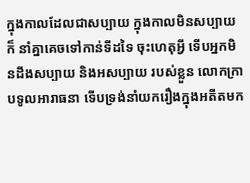ក្នុងកាលដែលជាសប្បាយ ក្នុងកាលមិនសប្បាយ ក៏ នាំគ្នាគេចទៅកាន់ទីដទៃ ចុះហេតុអ្វី ទើបអ្នកមិនដឹងសប្បាយ និងអសប្បាយ របស់ខ្លួន លោកក្រាបទូលអារាធនា ទើបទ្រង់នាំយករឿងក្នុងអតីតមក